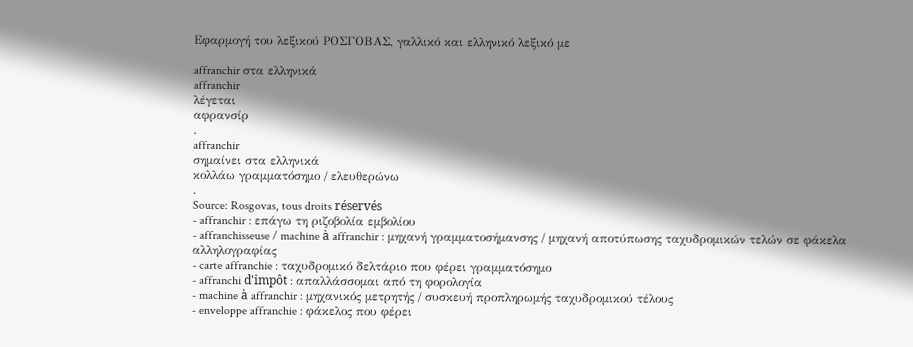Εφαρμογή του λεξικού ΡΟΣΓΟΒΑΣ, γαλλικό και ελληνικό λεξικό με

affranchir στα ελληνικά
affranchir
λέγεται
αφρανσίρ
.
affranchir
σημαίνει στα ελληνικά
κολλάω γραμματόσημο / ελευθερώνω
.
Source: Rosgovas, tous droits réservés
- affranchir : επάγω τη ριζοβολία εμβολίου
- affranchisseuse / machine à affranchir : μηχανή γραμματοσήμανσης / μηχανή αποτύπωσης ταχυδρομικών τελών σε φάκελα αλληλογραφίας
- carte affranchie : ταχυδρομικό δελτάριο που φέρει γραμματόσημο
- affranchi d'impôt : απαλλάσσομαι από τη φορολογία
- machine à affranchir : μηχανικός μετρητής / συσκευή προπληρωμής ταχυδρομικού τέλους
- enveloppe affranchie : φάκελος που φέρει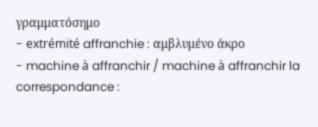γραμματόσημο
- extrémité affranchie : αμβλυμένο άκρο
- machine à affranchir / machine à affranchir la correspondance :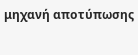μηχανή αποτύπωσης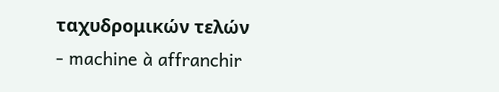ταχυδρομικών τελών
- machine à affranchir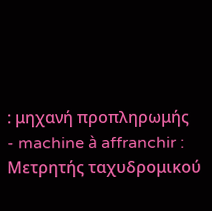: μηχανή προπληρωμής
- machine à affranchir : Μετρητής ταχυδρομικού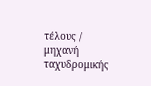τέλους / μηχανή ταχυδρομικής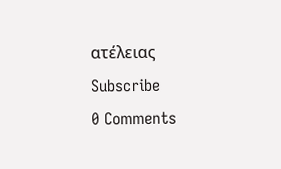ατέλειας
Subscribe
0 Comments